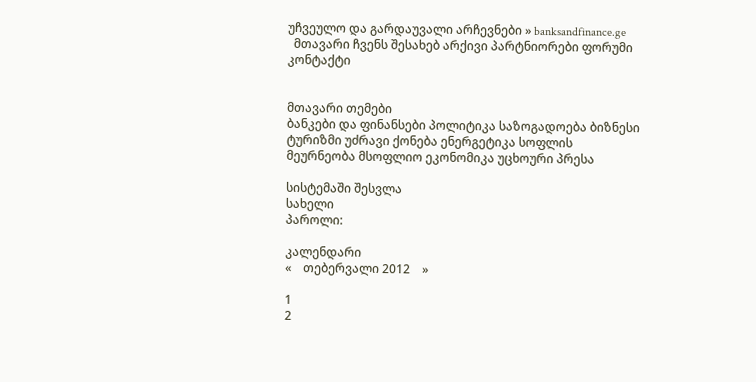უჩვეულო და გარდაუვალი არჩევნები » banksandfinance.ge
  მთავარი ჩვენს შესახებ არქივი პარტნიორები ფორუმი კონტაქტი


მთავარი თემები
ბანკები და ფინანსები პოლიტიკა საზოგადოება ბიზნესი ტურიზმი უძრავი ქონება ენერგეტიკა სოფლის მეურნეობა მსოფლიო ეკონომიკა უცხოური პრესა

სისტემაში შესვლა
სახელი
პაროლი:

კალენდარი
«    თებერვალი 2012    »

1
2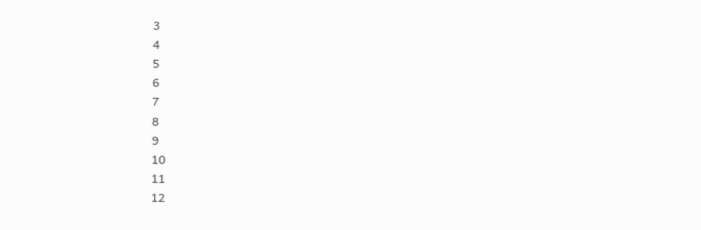3
4
5
6
7
8
9
10
11
12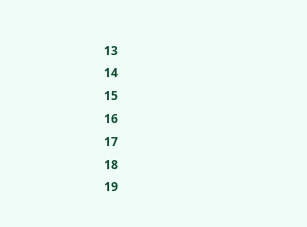13
14
15
16
17
18
19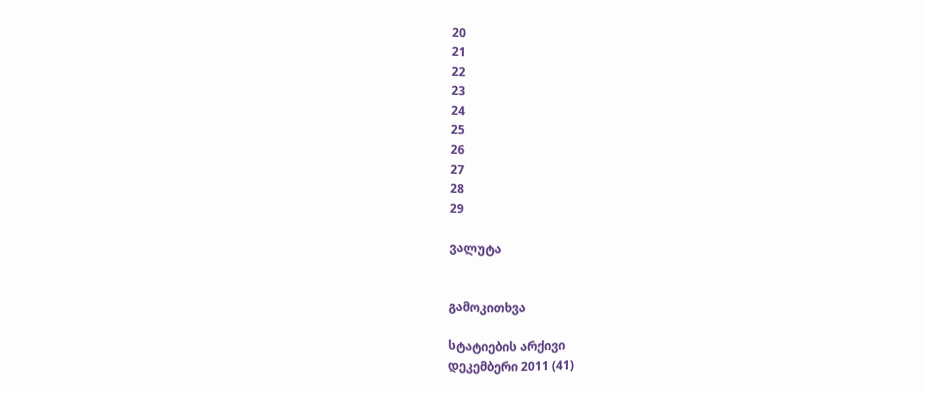20
21
22
23
24
25
26
27
28
29

ვალუტა


გამოკითხვა

სტატიების არქივი
დეკემბერი 2011 (41)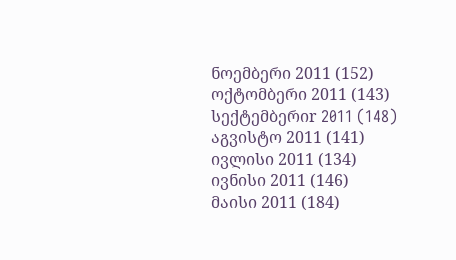ნოემბერი 2011 (152)
ოქტომბერი 2011 (143)
სექტემბერიr 2011 (148)
აგვისტო 2011 (141)
ივლისი 2011 (134)
ივნისი 2011 (146)
მაისი 2011 (184)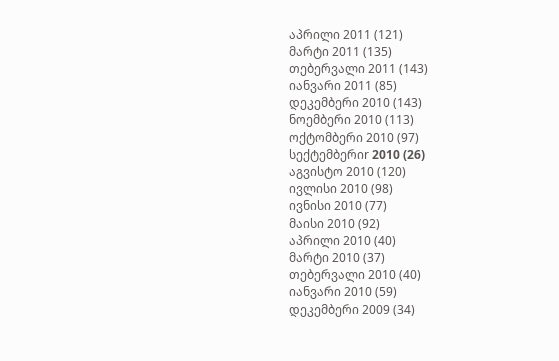აპრილი 2011 (121)
მარტი 2011 (135)
თებერვალი 2011 (143)
იანვარი 2011 (85)
დეკემბერი 2010 (143)
ნოემბერი 2010 (113)
ოქტომბერი 2010 (97)
სექტემბერიr 2010 (26)
აგვისტო 2010 (120)
ივლისი 2010 (98)
ივნისი 2010 (77)
მაისი 2010 (92)
აპრილი 2010 (40)
მარტი 2010 (37)
თებერვალი 2010 (40)
იანვარი 2010 (59)
დეკემბერი 2009 (34)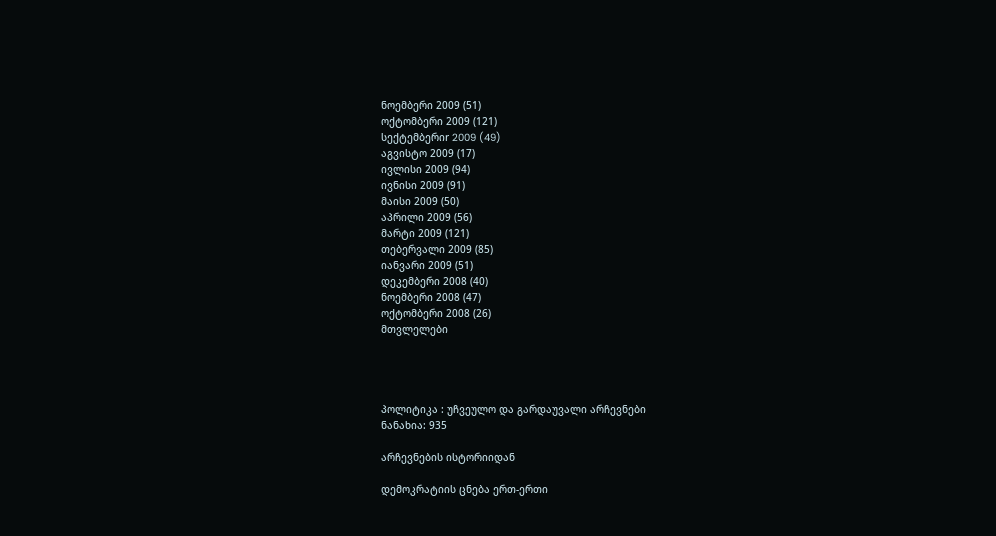ნოემბერი 2009 (51)
ოქტომბერი 2009 (121)
სექტემბერიr 2009 (49)
აგვისტო 2009 (17)
ივლისი 2009 (94)
ივნისი 2009 (91)
მაისი 2009 (50)
აპრილი 2009 (56)
მარტი 2009 (121)
თებერვალი 2009 (85)
იანვარი 2009 (51)
დეკემბერი 2008 (40)
ნოემბერი 2008 (47)
ოქტომბერი 2008 (26)
მთვლელები




პოლიტიკა : უჩვეულო და გარდაუვალი არჩევნები
ნანახია: 935

არჩევნების ისტორიიდან

დემოკრატიის ცნება ერთ-ერთი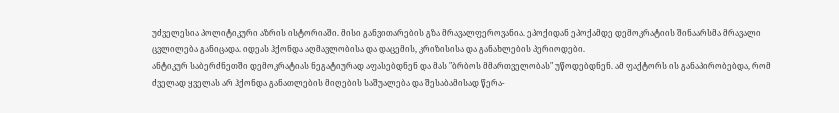უძველესია პოლიტიკური აზრის ისტორიაში. მისი განვითარების გზა მრავალფეროვანია. ეპოქიდან ეპოქამდე დემოკრატიის შინაარსმა მრავალი ცვლილება განიცადა. იდეას ჰქონდა აღმავლობისა და დაცემის, კრიზისისა და განახლების პერიოდები.
ანტიკურ საბერძნეთში დემოკრატიას ნეგატიურად აფასებდნენ და მას "ბრბოს მმართველობას" უწოდებდნენ. ამ ფაქტორს ის განაპირობებდა, რომ ძველად ყველას არ ჰქონდა განათლების მიღების საშუალება და შესაბამისად წერა-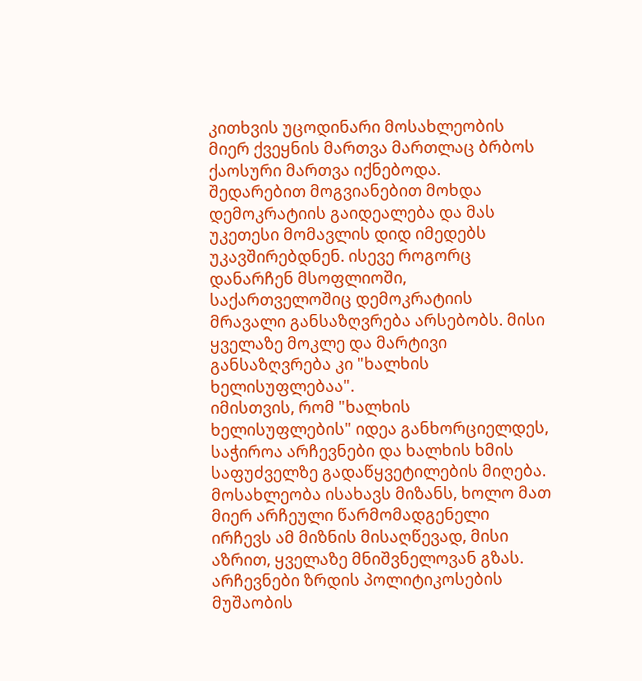კითხვის უცოდინარი მოსახლეობის მიერ ქვეყნის მართვა მართლაც ბრბოს ქაოსური მართვა იქნებოდა.
შედარებით მოგვიანებით მოხდა დემოკრატიის გაიდეალება და მას უკეთესი მომავლის დიდ იმედებს უკავშირებდნენ. ისევე როგორც დანარჩენ მსოფლიოში, საქართველოშიც დემოკრატიის მრავალი განსაზღვრება არსებობს. მისი ყველაზე მოკლე და მარტივი განსაზღვრება კი "ხალხის ხელისუფლებაა".
იმისთვის, რომ "ხალხის ხელისუფლების" იდეა განხორციელდეს, საჭიროა არჩევნები და ხალხის ხმის საფუძველზე გადაწყვეტილების მიღება. მოსახლეობა ისახავს მიზანს, ხოლო მათ მიერ არჩეული წარმომადგენელი ირჩევს ამ მიზნის მისაღწევად, მისი აზრით, ყველაზე მნიშვნელოვან გზას.
არჩევნები ზრდის პოლიტიკოსების მუშაობის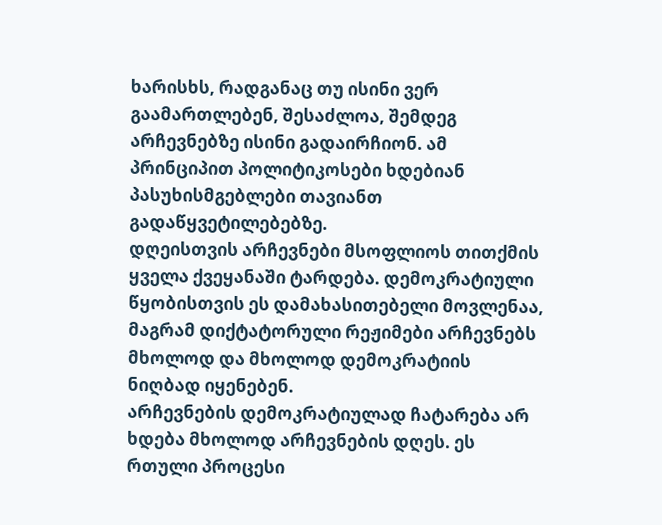ხარისხს, რადგანაც თუ ისინი ვერ გაამართლებენ, შესაძლოა, შემდეგ არჩევნებზე ისინი გადაირჩიონ. ამ პრინციპით პოლიტიკოსები ხდებიან პასუხისმგებლები თავიანთ გადაწყვეტილებებზე.
დღეისთვის არჩევნები მსოფლიოს თითქმის ყველა ქვეყანაში ტარდება. დემოკრატიული წყობისთვის ეს დამახასითებელი მოვლენაა, მაგრამ დიქტატორული რეჟიმები არჩევნებს მხოლოდ და მხოლოდ დემოკრატიის ნიღბად იყენებენ.
არჩევნების დემოკრატიულად ჩატარება არ ხდება მხოლოდ არჩევნების დღეს. ეს რთული პროცესი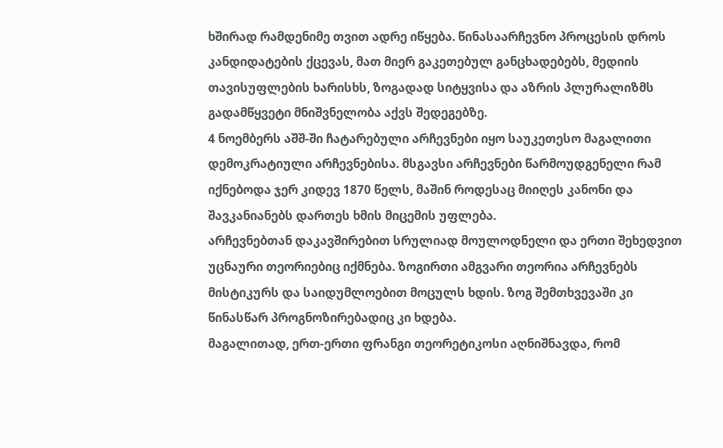ხშირად რამდენიმე თვით ადრე იწყება. წინასაარჩევნო პროცესის დროს კანდიდატების ქცევას, მათ მიერ გაკეთებულ განცხადებებს, მედიის თავისუფლების ხარისხს, ზოგადად სიტყვისა და აზრის პლურალიზმს გადამწყვეტი მნიშვნელობა აქვს შედეგებზე.
4 ნოემბერს აშშ-ში ჩატარებული არჩევნები იყო საუკეთესო მაგალითი დემოკრატიული არჩევნებისა. მსგავსი არჩევნები წარმოუდგენელი რამ იქნებოდა ჯერ კიდევ 1870 წელს, მაშინ როდესაც მიიღეს კანონი და შავკანიანებს დართეს ხმის მიცემის უფლება.
არჩევნებთან დაკავშირებით სრულიად მოულოდნელი და ერთი შეხედვით უცნაური თეორიებიც იქმნება. ზოგირთი ამგვარი თეორია არჩევნებს მისტიკურს და საიდუმლოებით მოცულს ხდის. ზოგ შემთხვევაში კი წინასწარ პროგნოზირებადიც კი ხდება.
მაგალითად, ერთ-ერთი ფრანგი თეორეტიკოსი აღნიშნავდა, რომ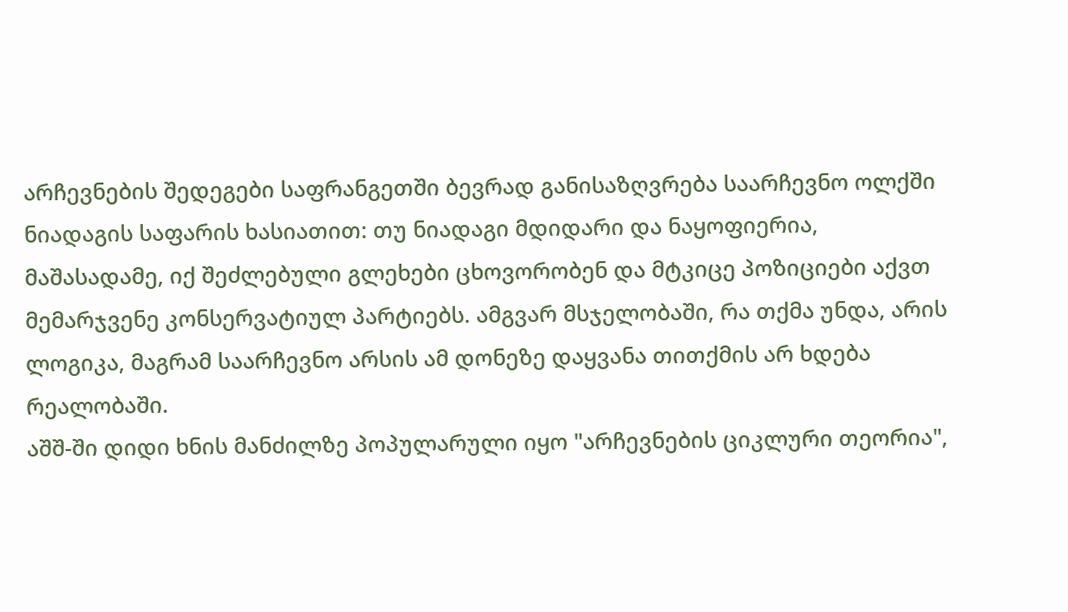არჩევნების შედეგები საფრანგეთში ბევრად განისაზღვრება საარჩევნო ოლქში ნიადაგის საფარის ხასიათით: თუ ნიადაგი მდიდარი და ნაყოფიერია, მაშასადამე, იქ შეძლებული გლეხები ცხოვორობენ და მტკიცე პოზიციები აქვთ მემარჯვენე კონსერვატიულ პარტიებს. ამგვარ მსჯელობაში, რა თქმა უნდა, არის ლოგიკა, მაგრამ საარჩევნო არსის ამ დონეზე დაყვანა თითქმის არ ხდება რეალობაში.
აშშ-ში დიდი ხნის მანძილზე პოპულარული იყო "არჩევნების ციკლური თეორია",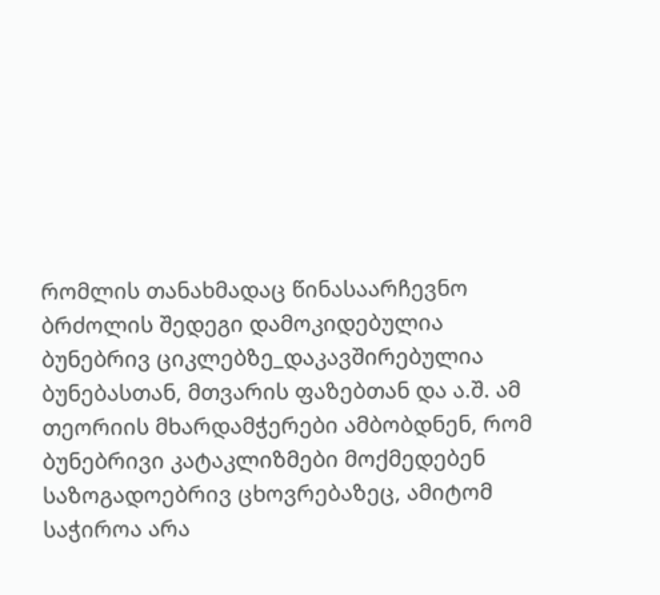რომლის თანახმადაც წინასაარჩევნო ბრძოლის შედეგი დამოკიდებულია ბუნებრივ ციკლებზე_დაკავშირებულია ბუნებასთან, მთვარის ფაზებთან და ა.შ. ამ თეორიის მხარდამჭერები ამბობდნენ, რომ ბუნებრივი კატაკლიზმები მოქმედებენ საზოგადოებრივ ცხოვრებაზეც, ამიტომ საჭიროა არა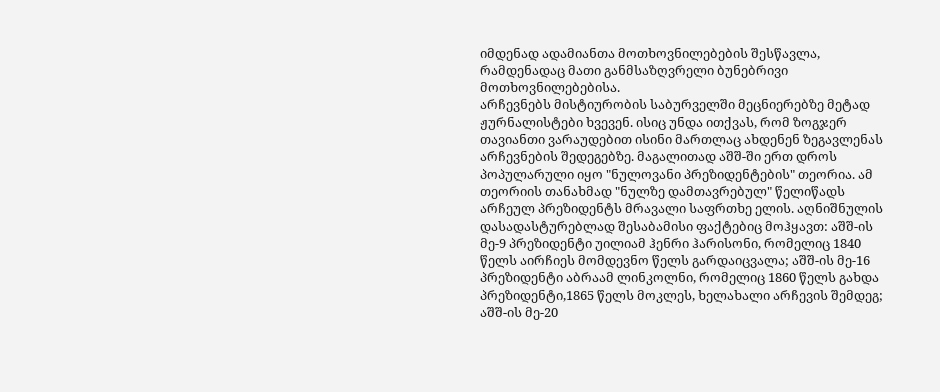იმდენად ადამიანთა მოთხოვნილებების შესწავლა, რამდენადაც მათი განმსაზღვრელი ბუნებრივი მოთხოვნილებებისა.
არჩევნებს მისტიურობის საბურველში მეცნიერებზე მეტად ჟურნალისტები ხვევენ. ისიც უნდა ითქვას, რომ ზოგჯერ თავიანთი ვარაუდებით ისინი მართლაც ახდენენ ზეგავლენას არჩევნების შედეგებზე. მაგალითად აშშ-ში ერთ დროს პოპულარული იყო "ნულოვანი პრეზიდენტების" თეორია. ამ თეორიის თანახმად "ნულზე დამთავრებულ" წელიწადს არჩეულ პრეზიდენტს მრავალი საფრთხე ელის. აღნიშნულის დასადასტურებლად შესაბამისი ფაქტებიც მოჰყავთ: აშშ-ის მე-9 პრეზიდენტი უილიამ ჰენრი ჰარისონი, რომელიც 1840 წელს აირჩიეს მომდევნო წელს გარდაიცვალა; აშშ-ის მე-16 პრეზიდენტი აბრაამ ლინკოლნი, რომელიც 1860 წელს გახდა პრეზიდენტი,1865 წელს მოკლეს, ხელახალი არჩევის შემდეგ; აშშ-ის მე-20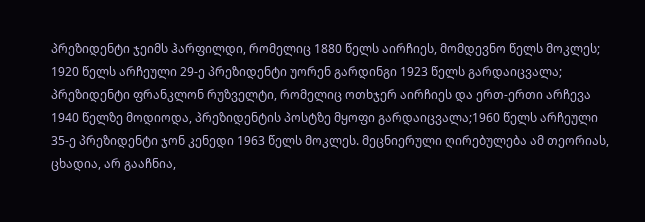პრეზიდენტი ჯეიმს ჰარფილდი, რომელიც 1880 წელს აირჩიეს, მომდევნო წელს მოკლეს; 1920 წელს არჩეული 29-ე პრეზიდენტი უორენ გარდინგი 1923 წელს გარდაიცვალა; პრეზიდენტი ფრანკლონ რუზველტი, რომელიც ოთხჯერ აირჩიეს და ერთ-ერთი არჩევა 1940 წელზე მოდიოდა, პრეზიდენტის პოსტზე მყოფი გარდაიცვალა;1960 წელს არჩეული 35-ე პრეზიდენტი ჯონ კენედი 1963 წელს მოკლეს. მეცნიერული ღირებულება ამ თეორიას, ცხადია, არ გააჩნია,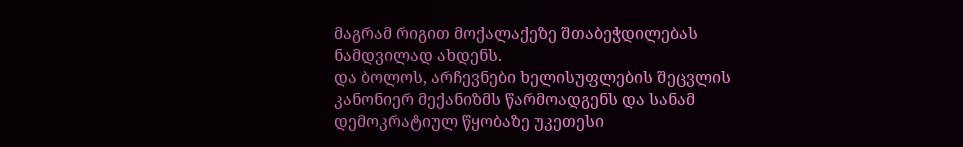მაგრამ რიგით მოქალაქეზე შთაბეჭდილებას ნამდვილად ახდენს.
და ბოლოს, არჩევნები ხელისუფლების შეცვლის კანონიერ მექანიზმს წარმოადგენს და სანამ დემოკრატიულ წყობაზე უკეთესი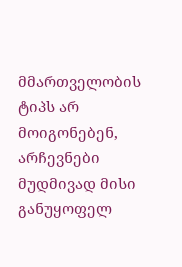მმართველობის ტიპს არ მოიგონებენ, არჩევნები მუდმივად მისი განუყოფელ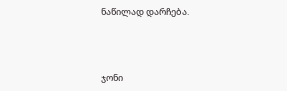ნაწილად დარჩება.



ჯონი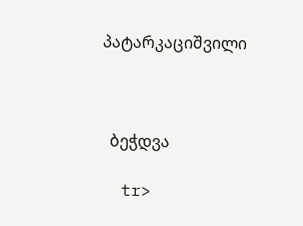პატარკაციშვილი



  ბეჭდვა

  tr>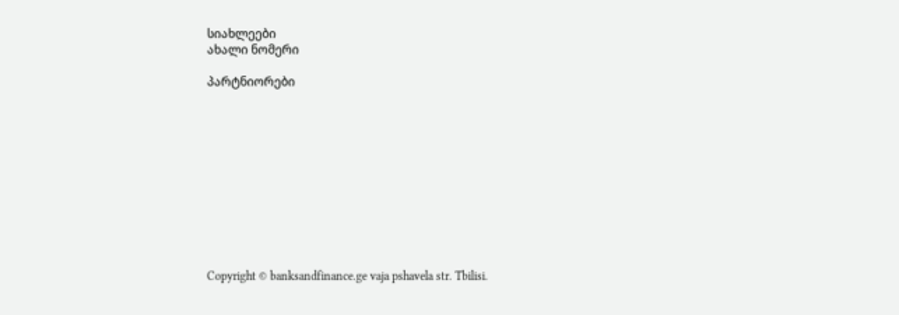სიახლეები
ახალი ნომერი

პარტნიორები











Copyright © banksandfinance.ge vaja pshavela str. Tbilisi.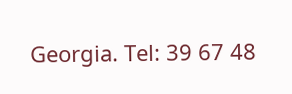Georgia. Tel: 39 67 48